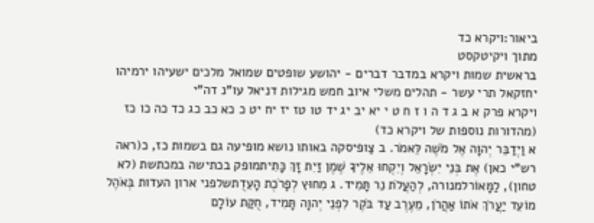ביאור:ויקרא כד
מתוך ויקיטקסט
בראשית שמות ויקרא במדבר דברים - יהושע שופטים שמואל מלכים ישעיהו ירמיהו יחזקאל תרי עשר - תהלים משלי איוב חמש מגילות דניאל עו"נ דה"י
ויקרא פרק א ב ג ד ה ו ז ח ט י יא יב יג יד טו טז יז יח יט כ כא כב כג כד כה כו כז (מהדורות נוספות של ויקרא כד)
א וַיְדַבֵּר יְהוָה אֶל מֹשֶׁה לֵּאמֹר. ב צַופיסקה באותו נושא מופיעה גם בשמות כז, כ(ראה רש"י כאן) אֶת בְּנֵי יִשְׂרָאֵל וְיִקְחוּ אֵלֶיךָ שֶׁמֶן זַיִת זָךְ כָּתִיתמופק בכתישה במכתשת (לא טחון), לַמָּאוֹרלמנורה, לְהַעֲלֹת נֵר תָּמִיד. ג מִחוּץ לְפָרֹכֶת הָעֵדֻתשלפני ארון העדות בְּאֹהֶל מוֹעֵד יַעֲרֹךְ אֹתוֹ אַהֲרֹן, מֵעֶרֶב עַד בֹּקֶר לִפְנֵי יְהוָה תָּמִיד, חֻקַּת עוֹלָם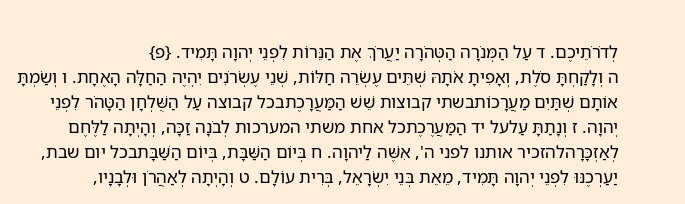לְדֹרֹתֵיכֶם. ד עַל הַמְּנֹרָה הַטְּהֹרָה יַעֲרֹךְ אֶת הַנֵּרוֹת לִפְנֵי יְהוָה תָּמִיד. {פ}
ה וְלָקַחְתָּ סֹלֶת, וְאָפִיתָ אֹתָהּ שְׁתֵּים עֶשְׂרֵה חַלּוֹת, שְׁנֵי עֶשְׂרֹנִים יִהְיֶה הַחַלָּה הָאֶחָת. ו וְשַׂמְתָּ אוֹתָם שְׁתַּיִם מַעֲרָכוֹתבשתי קבוצות שֵׁשׁ הַמַּעֲרָכֶתבכל קבוצה עַל הַשֻּׁלְחָן הַטָּהֹר לִפְנֵי יְהוָה. ז וְנָתַתָּ עַלעל יד הַמַּעֲרֶכֶתכל אחת משתי המערכות לְבֹנָה זַכָּה, וְהָיְתָה לַלֶּחֶם לְאַזְכָּרָהלהזכיר אותנו לפני ה', אִשֶּׁה לַיהוָה. ח בְּיוֹם הַשַּׁבָּת, בְּיוֹם הַשַּׁבָּתבכל יום שבת, יַעַרְכֶנּוּ לִפְנֵי יְהוָה תָּמִיד, מֵאֵת בְּנֵי יִשְׂרָאֵל, בְּרִית עוֹלָם. ט וְהָיְתָה לְאַהֲרֹן וּלְבָנָיו,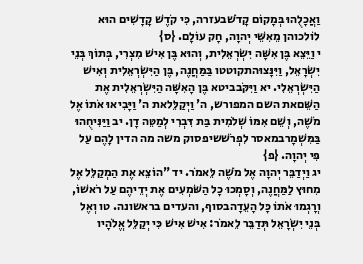וַאֲכָלֻהוּ בְּמָקוֹם קָדֹשׁבעזרה, כִּי קֹדֶשׁ קָדָשִׁים הוּא לוֹלכוהן מֵאִשֵּׁי יְהוָה, חָק עוֹלָם. {ס}
י וַיֵּצֵא בֶּן אִשָּׁה יִשְׂרְאֵלִית, וְהוּא בֶּן אִישׁ מִצְרִי, בְּתוֹךְ בְּנֵי יִשְׂרָאֵל, וַיִּנָּצוּהתקוטטו בַּמַּחֲנֶה, בֶּן הַיִּשְׂרְאֵלִית וְאִישׁ הַיִּשְׂרְאֵלִי. יא וַיִּקֹּבביטא בֶּן הָאִשָּׁה הַיִּשְׂרְאֵלִית אֶת הַשֵּׁםאת השם המפורש, ה' וַיְקַלֵּלאת ה' וַיָּבִיאוּ אֹתוֹ אֶל מֹשֶׁה, וְשֵׁם אִמּוֹ שְׁלֹמִית בַּת דִּבְרִי לְמַטֵּה דָן. יב וַיַּנִּיחֻהוּ בַּמִּשְׁמָרבמאסר לִפְרֹשׁשיפסוק משה מה הדין לָהֶם עַל פִּי יְהוָה. {פ}
יג וַיְדַבֵּר יְהוָה אֶל מֹשֶׁה לֵּאמֹר. יד "הוֹצֵא אֶת הַמְקַלֵּל אֶל מִחוּץ לַמַּחֲנֶה, וְסָמְכוּ כָל הַשֹּׁמְעִים אֶת יְדֵיהֶם עַל רֹאשׁוֹ, וְרָגְמוּ אֹתוֹ כָּל הָעֵדָהבסוף, והעדים בראשונה. טו וְאֶל בְּנֵי יִשְׂרָאֵל תְּדַבֵּר לֵאמֹר: אִישׁ אִישׁ כִּי יְקַלֵּל אֱלֹהָיו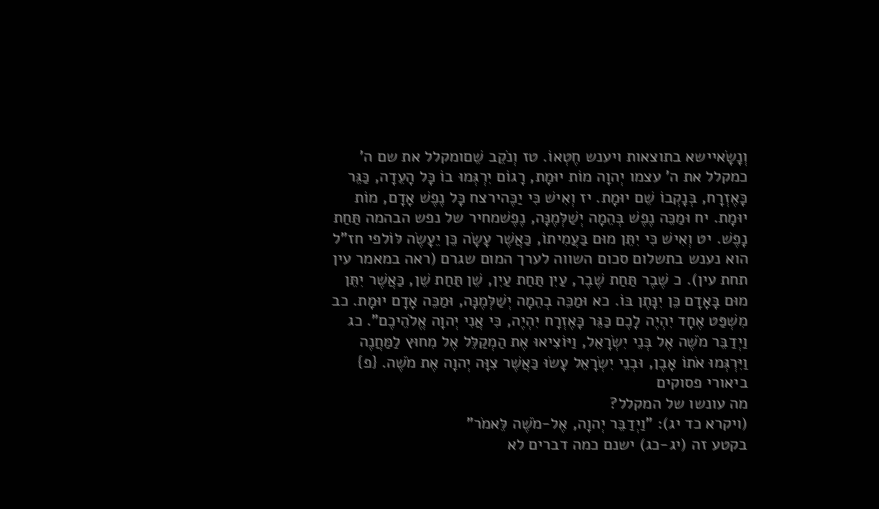וְנָשָׂאיישא בתוצאות ויענש חֶטְאוֹ. טז וְנֹקֵב שֵׁםומקלל את שם ה' כמקלל את ה' עצמו יְהוָה מוֹת יוּמָת, רָגוֹם יִרְגְּמוּ בוֹ כָּל הָעֵדָה, כַּגֵּר כָּאֶזְרָח, בְּנָקְבוֹ שֵׁם יוּמָת. יז וְאִישׁ כִּי יַכֶּהירצח כָּל נֶפֶשׁ אָדָם, מוֹת יוּמָת. יח וּמַכֵּה נֶפֶשׁ בְּהֵמָה יְשַׁלְּמֶנָּה, נֶפֶשׁמחיר של נפש הבהמה תַּחַת נָפֶשׁ. יט וְאִישׁ כִּי יִתֵּן מוּם בַּעֲמִיתוֹ, כַּאֲשֶׁר עָשָׂה כֵּן יֵעָשֶׂה לּוֹלפי חז"ל הוא נענש בתשלום סכום השווה לערך המום שגרם (ראה במאמר עין תחת עין). כ שֶׁבֶר תַּחַת שֶׁבֶר, עַיִן תַּחַת עַיִן, שֵׁן תַּחַת שֵׁן, כַּאֲשֶׁר יִתֵּן מוּם בָּאָדָם כֵּן יִנָּתֶן בּוֹ. כא וּמַכֵּה בְהֵמָה יְשַׁלְּמֶנָּה, וּמַכֵּה אָדָם יוּמָת. כב מִשְׁפַּט אֶחָד יִהְיֶה לָכֶם כַּגֵּר כָּאֶזְרָח יִהְיֶה, כִּי אֲנִי יְהוָה אֱלֹהֵיכֶם". כג וַיְדַבֵּר מֹשֶׁה אֶל בְּנֵי יִשְׂרָאֵל, וַיּוֹצִיאוּ אֶת הַמְקַלֵּל אֶל מִחוּץ לַמַּחֲנֶה וַיִּרְגְּמוּ אֹתוֹ אָבֶן, וּבְנֵי יִשְׂרָאֵל עָשׂוּ כַּאֲשֶׁר צִוָּה יְהוָה אֶת מֹשֶׁה. {פ}
ביאורי פסוקים
מה עונשו של המקלל?
(ויקרא כד יג): "וַיְדַבֵּר יְהוָה, אֶל-מֹשֶׁה לֵּאמֹר"
בקטע זה (יג-כג) ישנם כמה דברים לא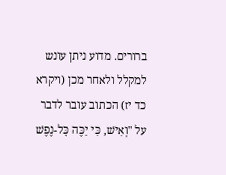ברורים. מדוע ניתן עונש למקלל ולאחר מכן (ויקרא כד יז) הכתוב עובר לדבר על "וְאִישׁ, כִּי יַכֶּה כָּל-נֶפֶשׁ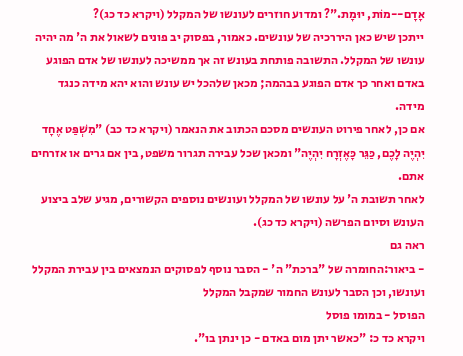אָדָם--מוֹת, יוּמָת."? ומדוע חוזרים לעונשו של המקלל (ויקרא כד כג)?
ייתכן שיש כאן היררכיה של עונשים. כאמור, בפסוק יב פונים לשאול את ה' מה יהיה עונשו של המקלל. התשובה פותחת בעונש זה אך ממשיכה לעונשו של אדם הפוגע באדם ואחר כך אדם הפוגע בבהמה; מכאן שלהכל יש עונש והוא יהא מידה כנגד מידה.
אם כן, לאחר פירוט העונשים מסכם הכתוב את הנאמר (ויקרא כד כב) "מִשְׁפַּט אֶחָד יִהְיֶה לָכֶם, כַּגֵּר כָּאֶזְרָח יִהְיֶה" ומכאן שכל עבירה תגרור משפט, בין אם גרים או אזרחים אתם.
לאחר תשובת ה' על עונשו של המקלל ועונשים נוספים הקשורים, מגיע שלב ביצוע העונש וסיום הפרשה (ויקרא כד כג).
ראה גם
- ביאור:החומרה של "ברכת" ה' - הסבר נוסף לפסוקים הנמצאים בין עבירת המקלל ועונשו, וכן הסבר לעונש החמור שמקבל המקלל
הפוסל - במומו פוסל
ויקרא כד כ: "כאשר יתן מום באדם - כן ינתן בו".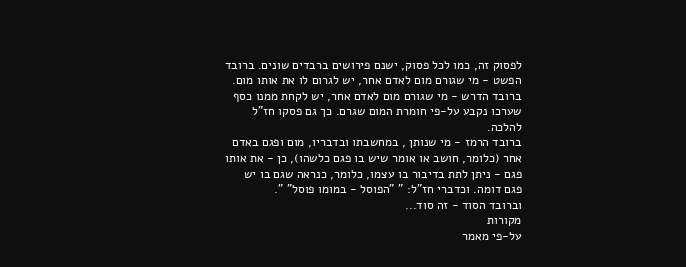לפסוק זה, כמו לכל פסוק, ישנם פירושים ברבדים שונים. ברובד הפשט - מי שגורם מום לאדם אחר, יש לגרום לו את אותו מום.
ברובד הדרש - מי שגורם מום לאדם אחר, יש לקחת ממנו כסף שערכו נקבע על-פי חומרת המום שגרם. כך גם פסקו חז"ל להלכה.
ברובד הרמז - מי שנותן , במחשבתו ובדבריו, מום ופגם באדם אחר (כלומר, חושב או אומר שיש בו פגם כלשהו), כן - את אותו פגם - ניתן לתת בדיבור בו עצמו, כלומר, כנראה שגם בו יש פגם דומה. וכדברי חז"ל: " "הפוסל - במומו פוסל" ".
וברובד הסוד - זה סוד...
מקורות
על-פי מאמר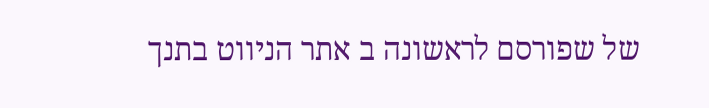של שפורסם לראשונה ב אתר הניווט בתנך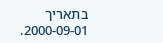בתאריך 2000-09-01.